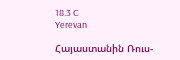18.3 C
Yerevan

Հայաստանին Ռուս-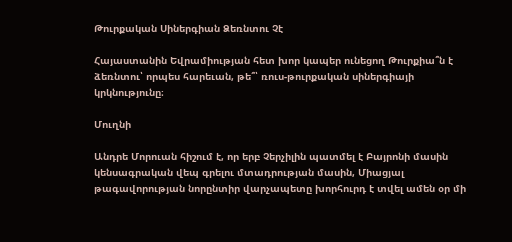Թուրքական Սիներգիան Ձեռնտու Չէ

Հայաստանին Եվրամիության հետ խոր կապեր ունեցող Թուրքիա՞ն է ձեռնտու՝ որպես հարեւան, թե՞՝ ռուս-թուրքական սիներգիայի կրկնությունը։

Մուղնի

Անդրե Մորուան հիշում է, որ երբ Չերչիլին պատմել է Բայրոնի մասին կենսագրական վեպ գրելու մտադրության մասին, Միացյալ թագավորության նորընտիր վարչապետը խորհուրդ է տվել ամեն օր մի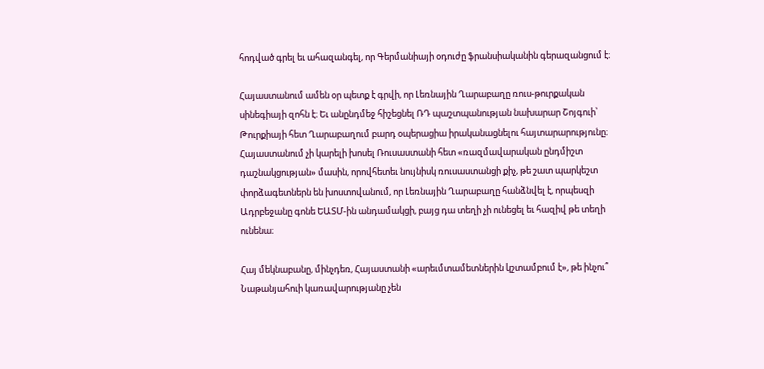հոդված գրել եւ ահազանգել, որ Գերմանիայի օդուժը ֆրանսիականին գերազանցում է։

Հայաստանում ամեն օր պետք է գրվի, որ Լեռնային Ղարաբաղը ռուս-թուրքական սինեգիայի զոհն է։ Եւ անընդմեջ հիշեցնել ՌԴ պաշտպանության նախարար Շոյգուի՝ Թուրքիայի հետ Ղարաբաղում բարդ օպերացիա իրականացնելու հայտարարությունը։ Հայաստանում չի կարելի խոսել Ռուսաստանի հետ «ռազմավարական ընդմիշտ դաշնակցության» մասին, որովհետեւ նույնիսկ ռուսաստանցի քիչ, թե շատ պարկեշտ փորձագետներն են խոստովանում, որ Լեռնային Ղարաբաղը հանձնվել է, որպեսզի Ադրբեջանը գոնե ԵԱՏՄ-ին անդամակցի, բայց դա տեղի չի ունեցել եւ հազիվ թե տեղի ունենա։

Հայ մեկնաբանը, մինչդեռ, Հայաստանի «արեւմտամետներին կշտամբում է», թե ինչու՞ Նաթանյահուի կառավարությանը չեն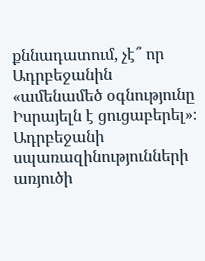քննադատում, չէ՞ որ Ադրբեջանին «ամենամեծ օգնությունը Իսրայելն է ցուցաբերել»։ Ադրբեջանի սպառազինությունների առյուծի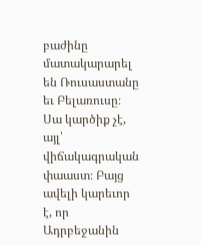բաժինը մատակարարել են Ռուսաստանը եւ Բելառուսը։ Սա կարծիք չէ, այլ՝ վիճակագրական փաաստ։ Բայց ավելի կարեւոր է, որ Ադրբեջանին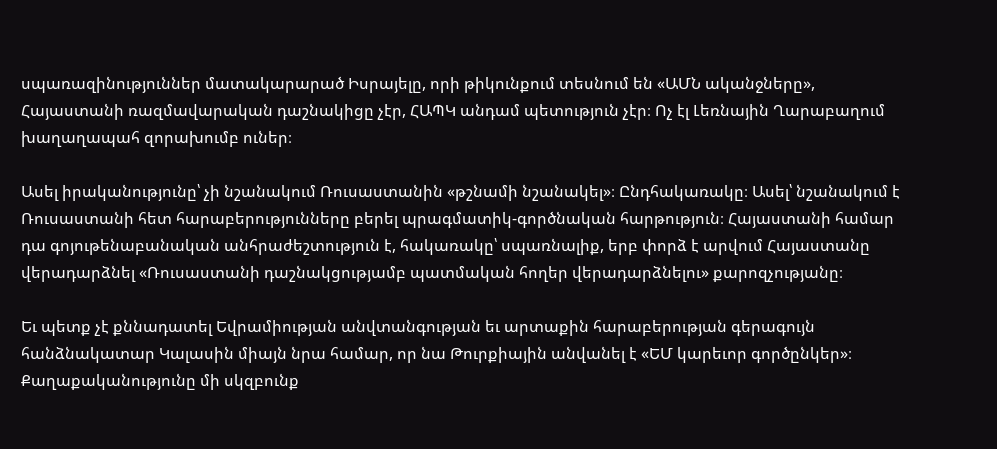սպառազինություններ մատակարարած Իսրայելը, որի թիկունքում տեսնում են «ԱՄՆ ականջները», Հայաստանի ռազմավարական դաշնակիցը չէր, ՀԱՊԿ անդամ պետություն չէր։ Ոչ էլ Լեռնային Ղարաբաղում խաղաղապահ զորախումբ ուներ։

Ասել իրականությունը՝ չի նշանակում Ռուսաստանին «թշնամի նշանակել»։ Ընդհակառակը։ Ասել՝ նշանակում է Ռուսաստանի հետ հարաբերությունները բերել պրագմատիկ-գործնական հարթություն։ Հայաստանի համար դա գոյութենաբանական անհրաժեշտություն է, հակառակը՝ սպառնալիք, երբ փորձ է արվում Հայաստանը վերադարձնել «Ռուսաստանի դաշնակցությամբ պատմական հողեր վերադարձնելու» քարոզչությանը։

Եւ պետք չէ քննադատել Եվրամիության անվտանգության եւ արտաքին հարաբերության գերագույն հանձնակատար Կալասին միայն նրա համար, որ նա Թուրքիային անվանել է «ԵՄ կարեւոր գործընկեր»։ Քաղաքականությունը մի սկզբունք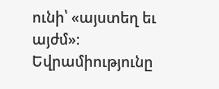ունի՝ «այստեղ եւ այժմ»։ Եվրամիությունը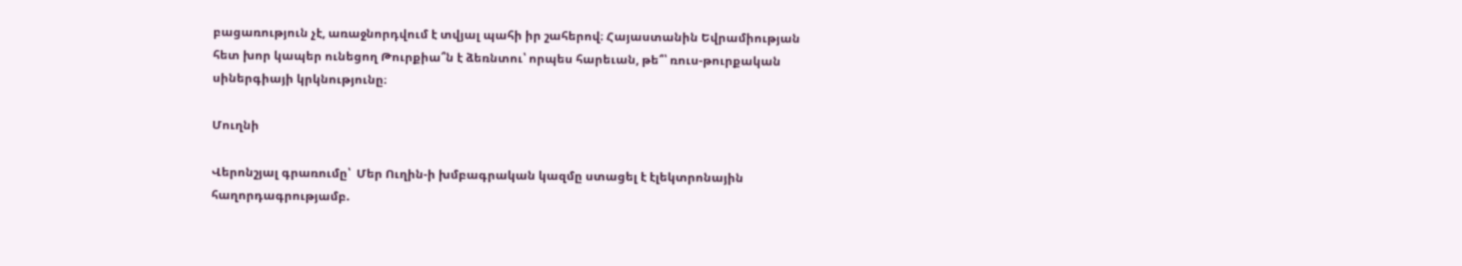բացառություն չէ, առաջնորդվում է տվյալ պահի իր շահերով։ Հայաստանին Եվրամիության հետ խոր կապեր ունեցող Թուրքիա՞ն է ձեռնտու՝ որպես հարեւան, թե՞՝ ռուս-թուրքական սիներգիայի կրկնությունը։

Մուղնի

Վերոնշյալ գրառումը՝  Մեր Ուղին‑ի խմբագրական կազմը ստացել է էլեկտրոնային հաղորդագրությամբ.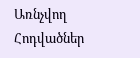Առնչվող Հոդվածներ